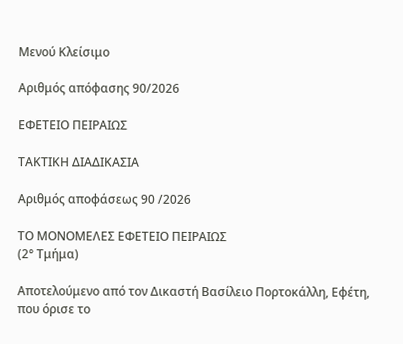Μενού Κλείσιμο

Αριθμός απόφασης 90/2026

ΕΦΕΤΕΙΟ ΠΕΙΡΑΙΩΣ

ΤΑΚΤΙΚΗ ΔΙΑΔΙΚΑΣΙΑ

Αριθμός αποφάσεως 90 /2026

ΤΟ ΜΟΝΟΜΕΛΕΣ ΕΦΕΤΕΙΟ ΠΕΙΡΑΙΩΣ
(2° Τμήμα)

Αποτελούμενο από τον Δικαστή Βασίλειο Πορτοκάλλη, Εφέτη, που όρισε το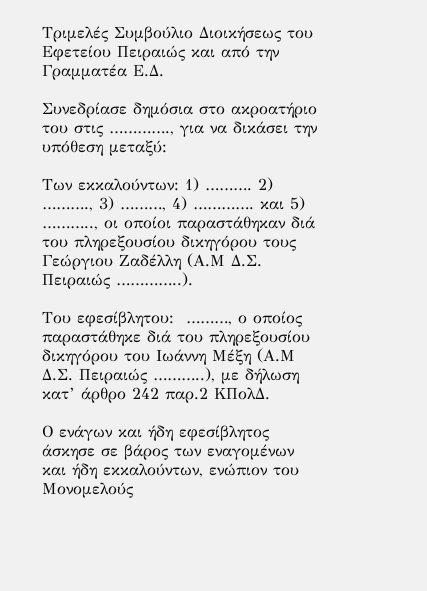Τριμελές Συμβούλιο Διοικήσεως του Εφετείου Πειραιώς και από την Γραμματέα Ε.Δ.

Συνεδρίασε δημόσια στο ακροατήριο του στις …………., για να δικάσει την υπόθεση μεταξύ:

Των εκκαλούντων: 1) ………. 2) ………., 3) ………, 4) …………. και 5) ……….., οι οποίοι παραστάθηκαν διά του πληρεξουσίου δικηγόρου τους Γεώργιου Ζαδέλλη (Α.Μ Δ.Σ. Πειραιώς …………..).

Του εφεσίβλητου:  ………, ο οποίος παραστάθηκε διά του πληρεξουσίου δικηγόρου του Ιωάννη Μέξη (Α.Μ Δ.Σ. Πειραιώς ………..), με δήλωση κατ’ άρθρο 242 παρ.2 ΚΠολΔ.

Ο ενάγων και ήδη εφεσίβλητος άσκησε σε βάρος των εναγομένων και ήδη εκκαλούντων, ενώπιον του Μονομελούς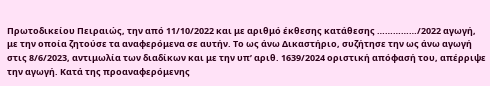Πρωτοδικείου Πειραιώς, την από 11/10/2022 και με αριθμό έκθεσης κατάθεσης ……………/2022 αγωγή, με την οποία ζητούσε τα αναφερόμενα σε αυτήν. Το ως άνω Δικαστήριο, συζήτησε την ως άνω αγωγή στις 8/6/2023, αντιμωλία των διαδίκων και με την υπ’ αριθ. 1639/2024 οριστική απόφασή του, απέρριψε την αγωγή. Κατά της προαναφερόμενης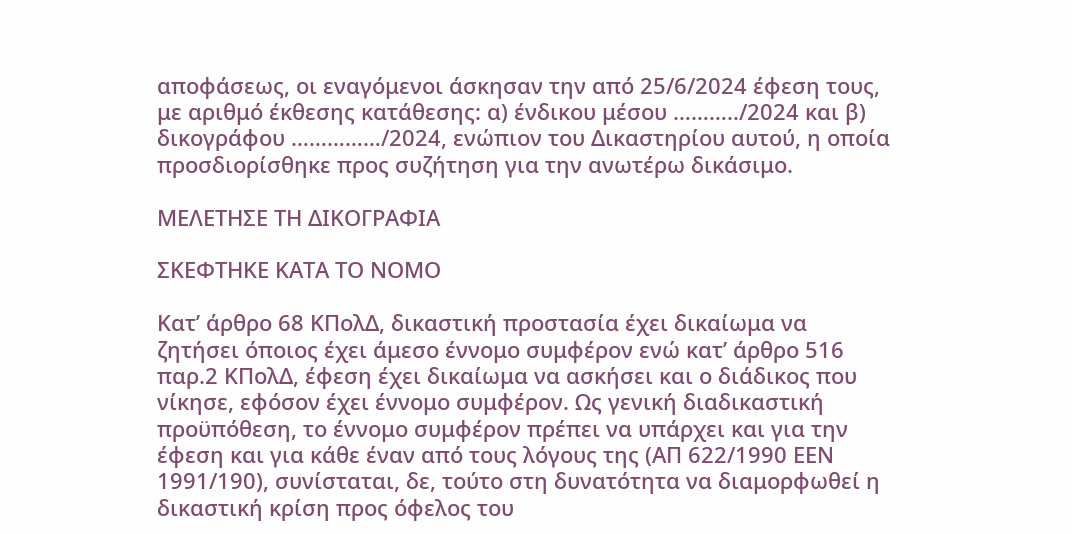αποφάσεως, οι εναγόμενοι άσκησαν την από 25/6/2024 έφεση τους, με αριθμό έκθεσης κατάθεσης: α) ένδικου μέσου ………../2024 και β) δικογράφου ……………/2024, ενώπιον του Δικαστηρίου αυτού, η οποία προσδιορίσθηκε προς συζήτηση για την ανωτέρω δικάσιμο.

ΜΕΛΕΤΗΣΕ ΤΗ ΔΙΚΟΓΡΑΦΙΑ

ΣΚΕΦΤΗΚΕ ΚΑΤΑ ΤΟ ΝΟΜΟ

Κατ’ άρθρο 68 ΚΠολΔ, δικαστική προστασία έχει δικαίωμα να ζητήσει όποιος έχει άμεσο έννομο συμφέρον ενώ κατ’ άρθρο 516 παρ.2 ΚΠολΔ, έφεση έχει δικαίωμα να ασκήσει και ο διάδικος που νίκησε, εφόσον έχει έννομο συμφέρον. Ως γενική διαδικαστική προϋπόθεση, το έννομο συμφέρον πρέπει να υπάρχει και για την έφεση και για κάθε έναν από τους λόγους της (ΑΠ 622/1990 ΕΕΝ 1991/190), συνίσταται, δε, τούτο στη δυνατότητα να διαμορφωθεί η δικαστική κρίση προς όφελος του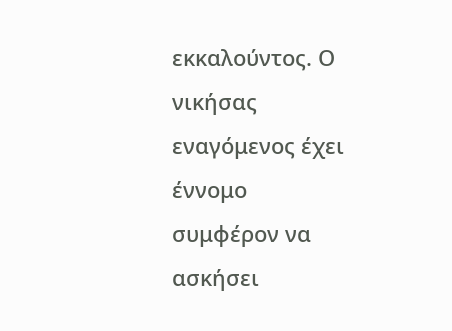εκκαλούντος. Ο νικήσας εναγόμενος έχει έννομο συμφέρον να ασκήσει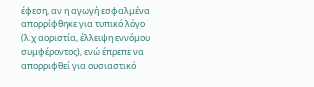έφεση, αν η αγωγή εσφαλμένα απορρίφθηκε για τυπικό λόγο (λ.χ αοριστία, έλλειψη εννόμου συμφέροντος), ενώ έπρεπε να απορριφθεί για ουσιαστικό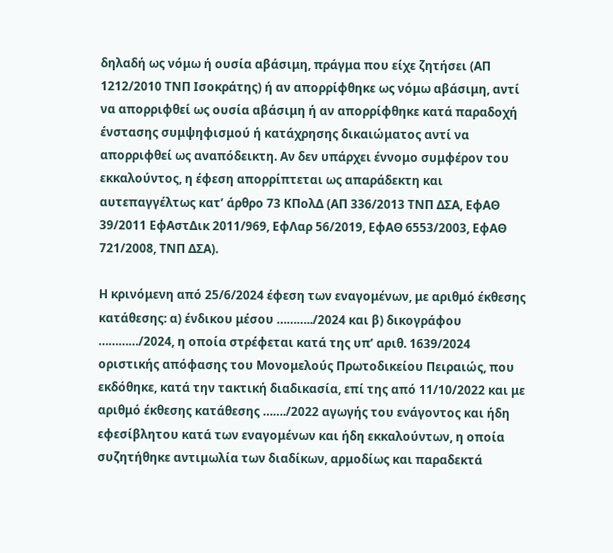δηλαδή ως νόμω ή ουσία αβάσιμη, πράγμα που είχε ζητήσει (ΑΠ 1212/2010 ΤΝΠ Ισοκράτης) ή αν απορρίφθηκε ως νόμω αβάσιμη, αντί να απορριφθεί ως ουσία αβάσιμη ή αν απορρίφθηκε κατά παραδοχή ένστασης συμψηφισμού ή κατάχρησης δικαιώματος αντί να απορριφθεί ως αναπόδεικτη. Αν δεν υπάρχει έννομο συμφέρον του εκκαλούντος, η έφεση απορρίπτεται ως απαράδεκτη και αυτεπαγγέλτως κατ’ άρθρο 73 ΚΠολΔ (ΑΠ 336/2013 ΤΝΠ ΔΣΑ, ΕφΑΘ 39/2011 ΕφΑστΔικ 2011/969, ΕφΛαρ 56/2019, ΕφΑΘ 6553/2003, ΕφΑΘ 721/2008, ΤΝΠ ΔΣΑ).

Η κρινόμενη από 25/6/2024 έφεση των εναγομένων, με αριθμό έκθεσης κατάθεσης: α) ένδικου μέσου ………../2024 και β) δικογράφου …………/2024, η οποία στρέφεται κατά της υπ’ αριθ. 1639/2024 οριστικής απόφασης του Μονομελούς Πρωτοδικείου Πειραιώς, που εκδόθηκε, κατά την τακτική διαδικασία, επί της από 11/10/2022 και με αριθμό έκθεσης κατάθεσης ……./2022 αγωγής του ενάγοντος και ήδη εφεσίβλητου κατά των εναγομένων και ήδη εκκαλούντων, η οποία συζητήθηκε αντιμωλία των διαδίκων, αρμοδίως και παραδεκτά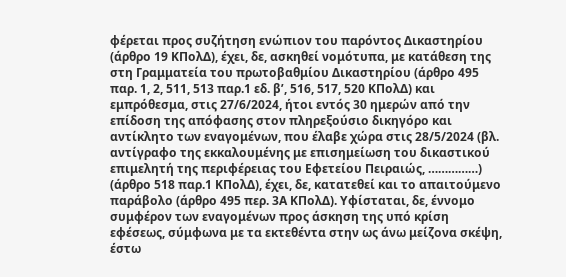φέρεται προς συζήτηση ενώπιον του παρόντος Δικαστηρίου (άρθρο 19 ΚΠολΔ), έχει, δε, ασκηθεί νομότυπα, με κατάθεση της στη Γραμματεία του πρωτοβαθμίου Δικαστηρίου (άρθρο 495 παρ. 1, 2, 511, 513 παρ.1 εδ. β’, 516, 517, 520 ΚΠολΔ) και εμπρόθεσμα, στις 27/6/2024, ήτοι εντός 30 ημερών από την επίδοση της απόφασης στον πληρεξούσιο δικηγόρο και αντίκλητο των εναγομένων, που έλαβε χώρα στις 28/5/2024 (βλ. αντίγραφο της εκκαλουμένης με επισημείωση του δικαστικού επιμελητή της περιφέρειας του Εφετείου Πειραιώς, ……………) (άρθρο 518 παρ.1 ΚΠολΔ), έχει, δε, κατατεθεί και το απαιτούμενο παράβολο (άρθρο 495 περ. 3Α ΚΠολΔ). Υφίσταται, δε, έννομο συμφέρον των εναγομένων προς άσκηση της υπό κρίση εφέσεως, σύμφωνα με τα εκτεθέντα στην ως άνω μείζονα σκέψη, έστω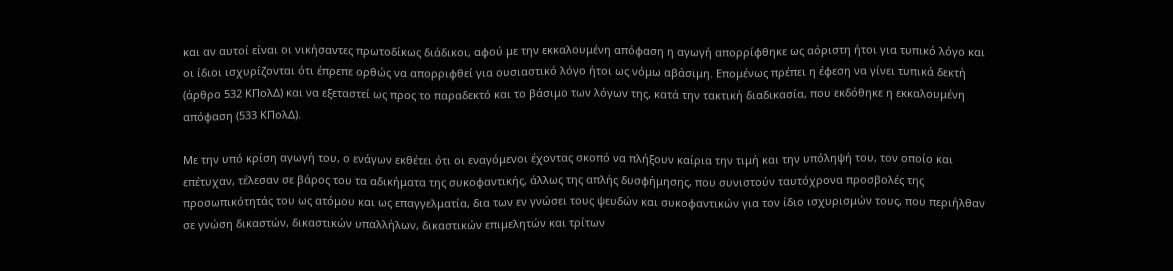και αν αυτοί είναι οι νικήσαντες πρωτοδίκως διάδικοι, αφού με την εκκαλουμένη απόφαση η αγωγή απορρίφθηκε ως αόριστη ήτοι για τυπικό λόγο και οι ίδιοι ισχυρίζονται ότι έπρεπε ορθώς να απορριφθεί για ουσιαστικό λόγο ήτοι ως νόμω αβάσιμη. Επομένως πρέπει η έφεση να γίνει τυπικά δεκτή (άρθρο 532 ΚΠολΔ) και να εξεταστεί ως προς το παραδεκτό και το βάσιμο των λόγων της, κατά την τακτική διαδικασία, που εκδόθηκε η εκκαλουμένη απόφαση (533 ΚΠολΔ).

Με την υπό κρίση αγωγή του, ο ενάγων εκθέτει ότι οι εναγόμενοι έχοντας σκοπό να πλήξουν καίρια την τιμή και την υπόληψή του, τον οποίο και επέτυχαν, τέλεσαν σε βάρος του τα αδικήματα της συκοφαντικής, άλλως της απλής δυσφήμησης, που συνιστούν ταυτόχρονα προσβολές της προσωπικότητάς του ως ατόμου και ως επαγγελματία, δια των εν γνώσει τους ψευδών και συκοφαντικών για τον ίδιο ισχυρισμών τους, που περιήλθαν σε γνώση δικαστών, δικαστικών υπαλλήλων, δικαστικών επιμελητών και τρίτων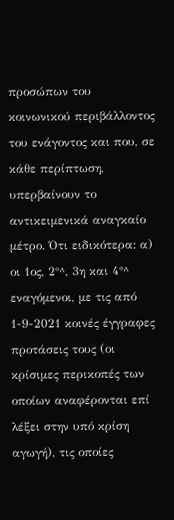προσώπων του κοινωνικού περιβάλλοντος του ενάγοντος και που, σε κάθε περίπτωση, υπερβαίνουν το αντικειμενικά αναγκαίο μέτρο. Ότι ειδικότερα: α) οι 1ος, 2°^, 3η και 4°^ εναγόμενοι, με τις από 1-9-2021 κοινές έγγραφες προτάσεις τους (οι κρίσιμες περικοπές των οποίων αναφέρονται επί λέξει στην υπό κρίση αγωγή), τις οποίες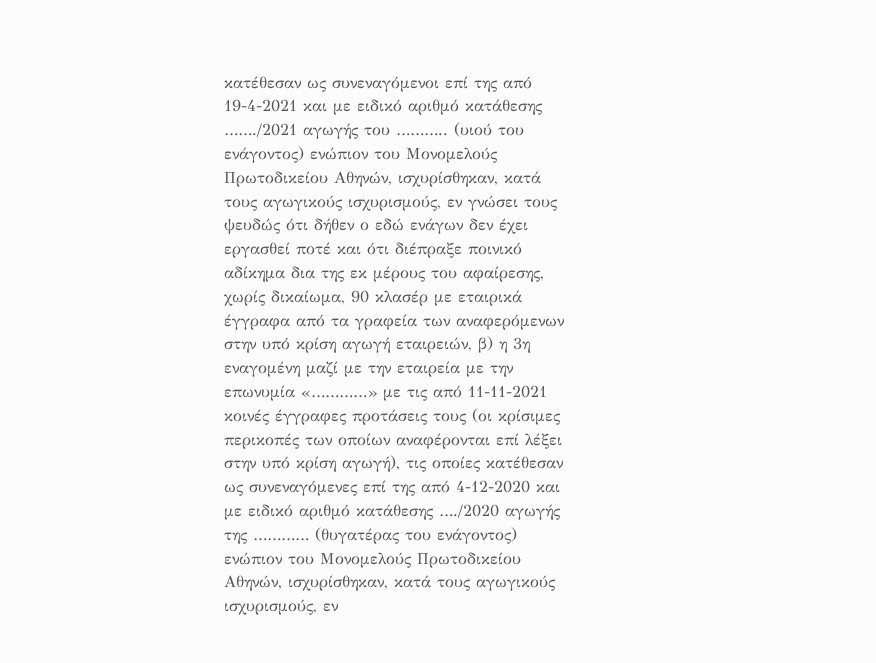κατέθεσαν ως συνεναγόμενοι επί της από 19-4-2021 και με ειδικό αριθμό κατάθεσης ……./2021 αγωγής του ……….. (υιού του ενάγοντος) ενώπιον του Μονομελούς Πρωτοδικείου Αθηνών, ισχυρίσθηκαν, κατά τους αγωγικούς ισχυρισμούς, εν γνώσει τους ψευδώς ότι δήθεν ο εδώ ενάγων δεν έχει εργασθεί ποτέ και ότι διέπραξε ποινικό αδίκημα δια της εκ μέρους του αφαίρεσης, χωρίς δικαίωμα, 90 κλασέρ με εταιρικά έγγραφα από τα γραφεία των αναφερόμενων στην υπό κρίση αγωγή εταιρειών, β) η 3η εναγομένη μαζί με την εταιρεία με την επωνυμία «…………» με τις από 11-11-2021 κοινές έγγραφες προτάσεις τους (οι κρίσιμες περικοπές των οποίων αναφέρονται επί λέξει στην υπό κρίση αγωγή), τις οποίες κατέθεσαν ως συνεναγόμενες επί της από 4-12-2020 και με ειδικό αριθμό κατάθεσης …./2020 αγωγής της ………… (θυγατέρας του ενάγοντος) ενώπιον του Μονομελούς Πρωτοδικείου Αθηνών, ισχυρίσθηκαν, κατά τους αγωγικούς ισχυρισμούς, εν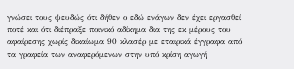γνώσει τους ψευδώς ότι δήθεν ο εδώ ενάγων δεν έχει εργασθεί ποτέ και ότι διέπραξε ποινικό αδίκημα δια της εκ μέρους του αφαίρεσης χωρίς δικαίωμα 90 κλασέρ με εταιρικά έγγραφα από τα γραφεία των αναφερόμενων στην υπό κρίση αγωγή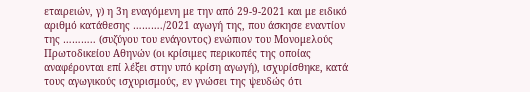εταιρειών, γ) η 3η εναγόμενη με την από 29-9-2021 και με ειδικό αριθμό κατάθεσης ………./2021 αγωγή της, που άσκησε εναντίον της ……….. (συζύγου του ενάγοντος) ενώπιον του Μονομελούς Πρωτοδικείου Αθηνών (οι κρίσιμες περικοπές της οποίας αναφέρονται επί λέξει στην υπό κρίση αγωγή), ισχυρίσθηκε, κατά τους αγωγικούς ισχυρισμούς, εν γνώσει της ψευδώς ότι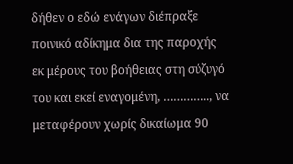δήθεν ο εδώ ενάγων διέπραξε ποινικό αδίκημα δια της παροχής εκ μέρους του βοήθειας στη σύζυγό του και εκεί εναγομένη, ………….., να μεταφέρουν χωρίς δικαίωμα 90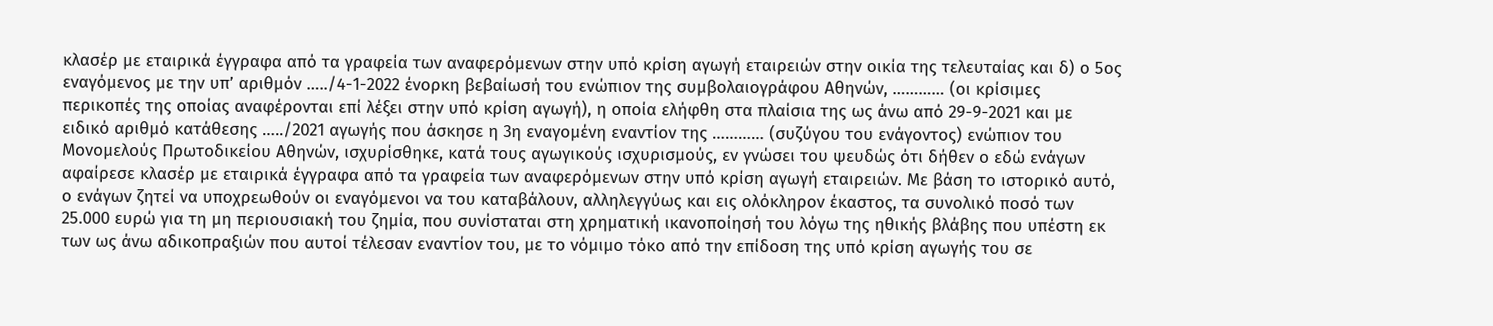κλασέρ με εταιρικά έγγραφα από τα γραφεία των αναφερόμενων στην υπό κρίση αγωγή εταιρειών στην οικία της τελευταίας και δ) ο 5ος εναγόμενος με την υπ’ αριθμόν …../4-1-2022 ένορκη βεβαίωσή του ενώπιον της συμβολαιογράφου Αθηνών, ………… (οι κρίσιμες περικοπές της οποίας αναφέρονται επί λέξει στην υπό κρίση αγωγή), η οποία ελήφθη στα πλαίσια της ως άνω από 29-9-2021 και με ειδικό αριθμό κατάθεσης …../2021 αγωγής που άσκησε η 3η εναγομένη εναντίον της ………… (συζύγου του ενάγοντος) ενώπιον του Μονομελούς Πρωτοδικείου Αθηνών, ισχυρίσθηκε, κατά τους αγωγικούς ισχυρισμούς, εν γνώσει του ψευδώς ότι δήθεν ο εδώ ενάγων αφαίρεσε κλασέρ με εταιρικά έγγραφα από τα γραφεία των αναφερόμενων στην υπό κρίση αγωγή εταιρειών. Με βάση το ιστορικό αυτό, ο ενάγων ζητεί να υποχρεωθούν οι εναγόμενοι να του καταβάλουν, αλληλεγγύως και εις ολόκληρον έκαστος, τα συνολικό ποσό των 25.000 ευρώ για τη μη περιουσιακή του ζημία, που συνίσταται στη χρηματική ικανοποίησή του λόγω της ηθικής βλάβης που υπέστη εκ των ως άνω αδικοπραξιών που αυτοί τέλεσαν εναντίον του, με το νόμιμο τόκο από την επίδοση της υπό κρίση αγωγής του σε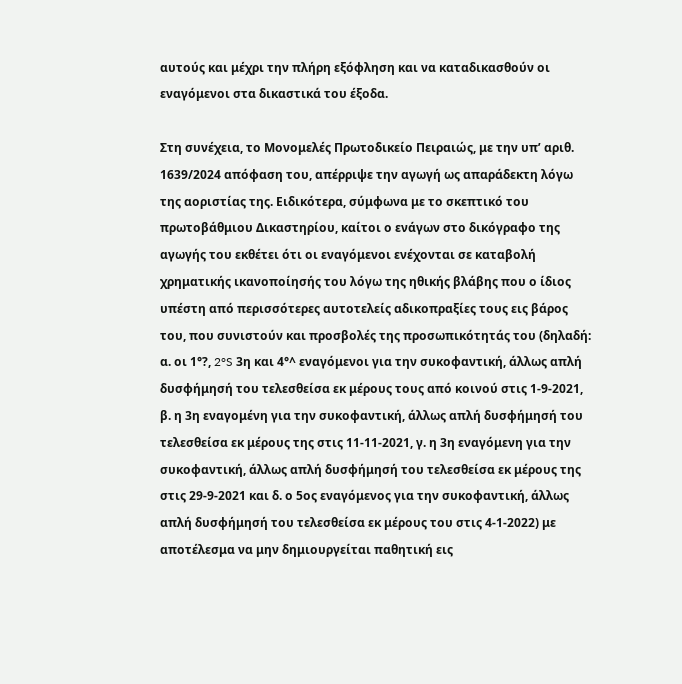αυτούς και μέχρι την πλήρη εξόφληση και να καταδικασθούν οι εναγόμενοι στα δικαστικά του έξοδα.

Στη συνέχεια, το Μονομελές Πρωτοδικείο Πειραιώς, με την υπ’ αριθ. 1639/2024 απόφαση του, απέρριψε την αγωγή ως απαράδεκτη λόγω της αοριστίας της. Ειδικότερα, σύμφωνα με το σκεπτικό του πρωτοβάθμιου Δικαστηρίου, καίτοι ο ενάγων στο δικόγραφο της αγωγής του εκθέτει ότι οι εναγόμενοι ενέχονται σε καταβολή χρηματικής ικανοποίησής του λόγω της ηθικής βλάβης που ο ίδιος υπέστη από περισσότερες αυτοτελείς αδικοπραξίες τους εις βάρος του, που συνιστούν και προσβολές της προσωπικότητάς του (δηλαδή: α. οι 1°?, 2°S 3η και 4°^ εναγόμενοι για την συκοφαντική, άλλως απλή δυσφήμησή του τελεσθείσα εκ μέρους τους από κοινού στις 1-9-2021, β. η 3η εναγομένη για την συκοφαντική, άλλως απλή δυσφήμησή του τελεσθείσα εκ μέρους της στις 11-11-2021, γ. η 3η εναγόμενη για την συκοφαντική, άλλως απλή δυσφήμησή του τελεσθείσα εκ μέρους της στις 29-9-2021 και δ. ο 5ος εναγόμενος για την συκοφαντική, άλλως απλή δυσφήμησή του τελεσθείσα εκ μέρους του στις 4-1-2022) με αποτέλεσμα να μην δημιουργείται παθητική εις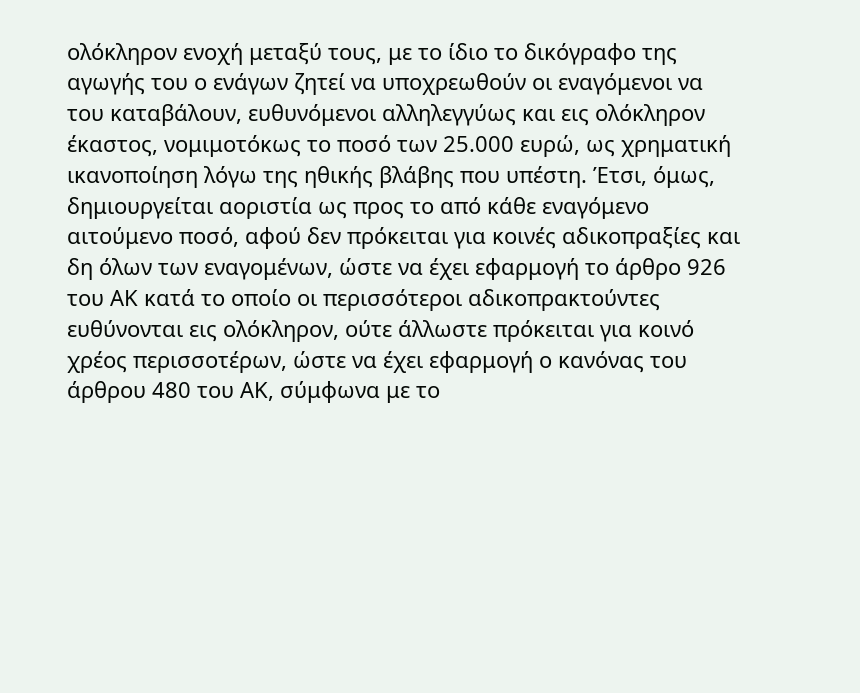ολόκληρον ενοχή μεταξύ τους, με το ίδιο το δικόγραφο της αγωγής του ο ενάγων ζητεί να υποχρεωθούν οι εναγόμενοι να του καταβάλουν, ευθυνόμενοι αλληλεγγύως και εις ολόκληρον έκαστος, νομιμοτόκως το ποσό των 25.000 ευρώ, ως χρηματική ικανοποίηση λόγω της ηθικής βλάβης που υπέστη. Έτσι, όμως, δημιουργείται αοριστία ως προς το από κάθε εναγόμενο αιτούμενο ποσό, αφού δεν πρόκειται για κοινές αδικοπραξίες και δη όλων των εναγομένων, ώστε να έχει εφαρμογή το άρθρο 926 του ΑΚ κατά το οποίο οι περισσότεροι αδικοπρακτούντες ευθύνονται εις ολόκληρον, ούτε άλλωστε πρόκειται για κοινό χρέος περισσοτέρων, ώστε να έχει εφαρμογή ο κανόνας του άρθρου 480 του ΑΚ, σύμφωνα με το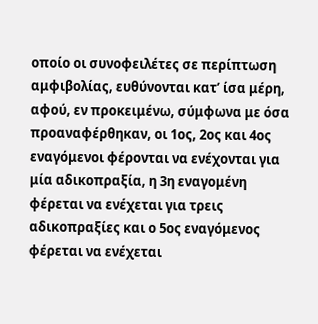οποίο οι συνοφειλέτες σε περίπτωση αμφιβολίας, ευθύνονται κατ’ ίσα μέρη, αφού, εν προκειμένω, σύμφωνα με όσα προαναφέρθηκαν, οι 1ος, 2ος και 4ος εναγόμενοι φέρονται να ενέχονται για μία αδικοπραξία, η 3η εναγομένη φέρεται να ενέχεται για τρεις αδικοπραξίες και ο 5ος εναγόμενος φέρεται να ενέχεται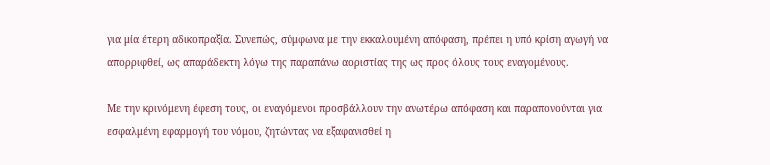για μία έτερη αδικοπραξία. Συνεπώς, σύμφωνα με την εκκαλουμένη απόφαση, πρέπει η υπό κρίση αγωγή να απορριφθεί, ως απαράδεκτη λόγω της παραπάνω αοριστίας της ως προς όλους τους εναγομένους.

Με την κρινόμενη έφεση τους, οι εναγόμενοι προσβάλλουν την ανωτέρω απόφαση και παραπονούνται για εσφαλμένη εφαρμογή του νόμου, ζητώντας να εξαφανισθεί η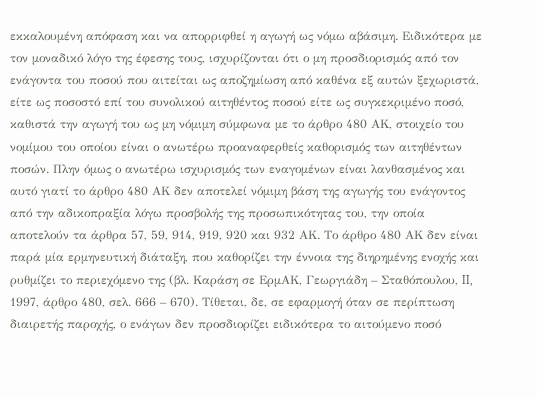εκκαλουμένη απόφαση και να απορριφθεί η αγωγή ως νόμω αβάσιμη. Ειδικότερα με τον μοναδικό λόγο της έφεσης τους, ισχυρίζονται ότι ο μη προσδιορισμός από τον ενάγοντα του ποσού που αιτείται ως αποζημίωση από καθένα εξ αυτών ξεχωριστά, είτε ως ποσοστό επί του συνολικού αιτηθέντος ποσού είτε ως συγκεκριμένο ποσό, καθιστά την αγωγή του ως μη νόμιμη σύμφωνα με το άρθρο 480 ΑΚ, στοιχείο του νομίμου του οποίου είναι ο ανωτέρω προαναφερθείς καθορισμός των αιτηθέντων ποσών. Πλην όμως ο ανωτέρω ισχυρισμός των εναγομένων είναι λανθασμένος και αυτό γιατί το άρθρο 480 ΑΚ δεν αποτελεί νόμιμη βάση της αγωγής του ενάγοντος από την αδικοπραξία λόγω προσβολής της προσωπικότητας του, την οποία αποτελούν τα άρθρα 57, 59, 914, 919, 920 και 932 ΑΚ. Το άρθρο 480 ΑΚ δεν είναι παρά μία ερμηνευτική διάταξη, που καθορίζει την έννοια της διηρημένης ενοχής και ρυθμίζει το περιεχόμενο της (βλ. Καράση σε ΕρμΑΚ, Γεωργιάδη – Σταθόπουλου, II, 1997, άρθρο 480, σελ. 666 – 670). Τίθεται, δε, σε εφαρμογή όταν σε περίπτωση διαιρετής παροχής, ο ενάγων δεν προσδιορίζει ειδικότερα το αιτούμενο ποσό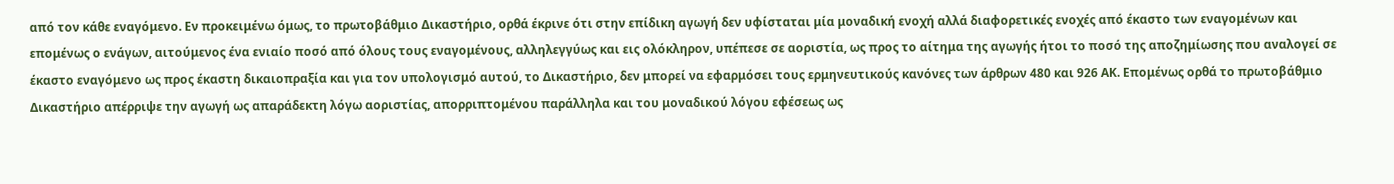από τον κάθε εναγόμενο. Εν προκειμένω όμως, το πρωτοβάθμιο Δικαστήριο, ορθά έκρινε ότι στην επίδικη αγωγή δεν υφίσταται μία μοναδική ενοχή αλλά διαφορετικές ενοχές από έκαστο των εναγομένων και επομένως ο ενάγων, αιτούμενος ένα ενιαίο ποσό από όλους τους εναγομένους, αλληλεγγύως και εις ολόκληρον, υπέπεσε σε αοριστία, ως προς το αίτημα της αγωγής ήτοι το ποσό της αποζημίωσης που αναλογεί σε έκαστο εναγόμενο ως προς έκαστη δικαιοπραξία και για τον υπολογισμό αυτού, το Δικαστήριο, δεν μπορεί να εφαρμόσει τους ερμηνευτικούς κανόνες των άρθρων 480 και 926 ΑΚ. Επομένως ορθά το πρωτοβάθμιο Δικαστήριο απέρριψε την αγωγή ως απαράδεκτη λόγω αοριστίας, απορριπτομένου παράλληλα και του μοναδικού λόγου εφέσεως ως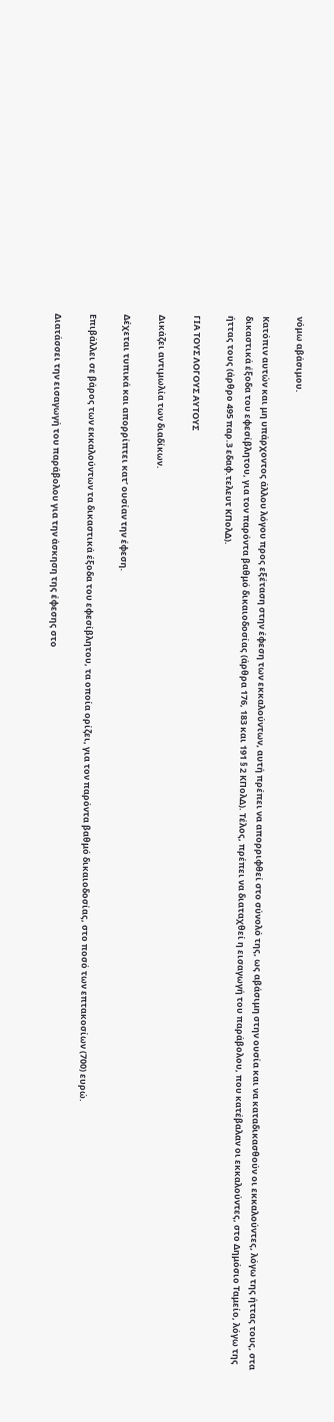νόμω αβάσιμου.

Κατόπιν αυτών και μη υπάρχοντος άλλου λόγου προς εξέταση στην έφεση των εκκαλούντων, αυτή πρέπει να απορριφθεί στο σύνολό της, ως αβάσιμη στην ουσία και να καταδικασθούν οι εκκαλούντες, λόγω της ήττας τους, στα δικαστικά έξοδα του εφεσίβλητου, για τον παρόντα βαθμό δικαιοδοσίας (άρθρα 176, 183 και 191 § 2 ΚΠολΔ). Τέλος, πρέπει να διαταχθεί η εισαγωγή του παράβολου, που κατέβαλαν οι εκκαλούντες, στο Δημόσιο Ταμείο, λόγω της ήττας τους (άρθρο 495 παρ.3 εδαφ.τελευτ ΚΠολΔ).

ΓΙΑ ΤΟΥΣ ΛΟΓΟΥΣ ΑΥΤΟΥΣ

Δικάζει αντιμωλία των διαδίκων.

Δέχεται τυπικά και απορρίπτει κατ’ ουσίαν την έφεση.

Επιβάλλει σε βάρος των εκκαλούντων τα δικαστικά έξοδα του εφεσίβλητου, τα οποία ορίζει, για τον παρόντα βαθμό δικαιοδοσίας, στο ποσό των επτακοσίων (700) ευρώ.

Διατάσσει την εισαγωγή του παράβολου για την άσκηση της έφεσης στο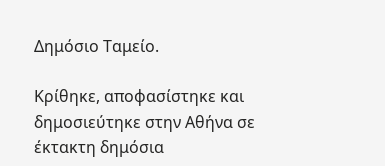Δημόσιο Ταμείο.

Κρίθηκε, αποφασίστηκε και δημοσιεύτηκε στην Αθήνα σε έκτακτη δημόσια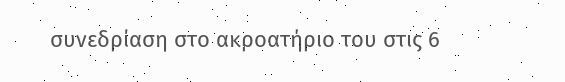συνεδρίαση στο ακροατήριο του στις 6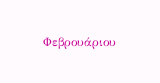Φεβρουάριου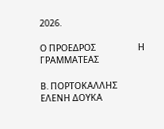2026.

Ο ΠΡΟΕΔΡΟΣ                     Η ΓΡΑΜΜΑΤΕΑΣ

Β. ΠΟΡΤΟΚΑΛΛΗΣ              ΕΛΕΝΗ ΔΟΥΚΑ